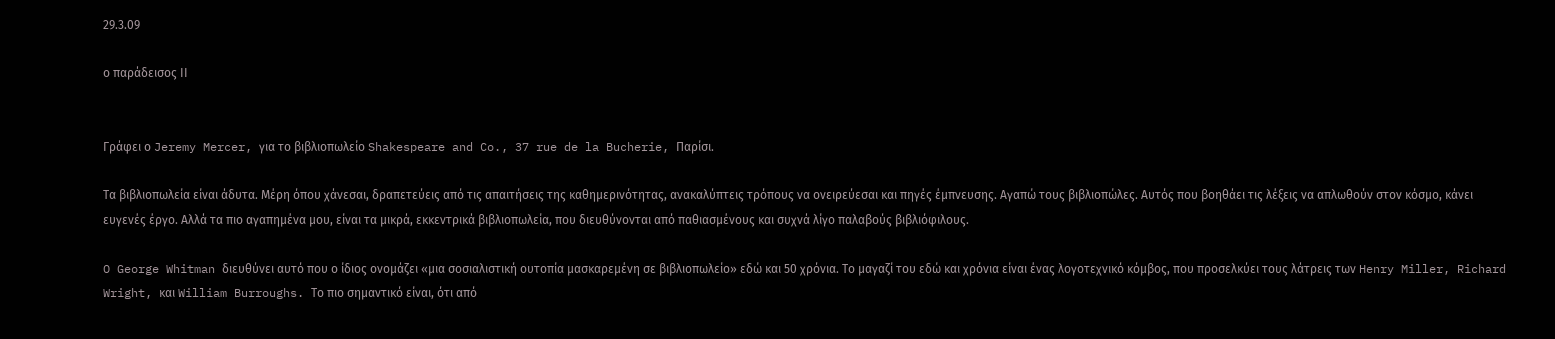29.3.09

ο παράδεισος ΙΙ


Γράφει ο Jeremy Mercer, για το βιβλιοπωλείο Shakespeare and Co., 37 rue de la Bucherie, Παρίσι.

Τα βιβλιοπωλεία είναι άδυτα. Μέρη όπου χάνεσαι, δραπετεύεις από τις απαιτήσεις της καθημερινότητας, ανακαλύπτεις τρόπους να ονειρεύεσαι και πηγές έμπνευσης. Αγαπώ τους βιβλιοπώλες. Αυτός που βοηθάει τις λέξεις να απλωθούν στον κόσμο, κάνει ευγενές έργο. Αλλά τα πιο αγαπημένα μου, είναι τα μικρά, εκκεντρικά βιβλιοπωλεία, που διευθύνονται από παθιασμένους και συχνά λίγο παλαβούς βιβλιόφιλους.

O George Whitman διευθύνει αυτό που ο ίδιος ονομάζει «μια σοσιαλιστική ουτοπία μασκαρεμένη σε βιβλιοπωλείο» εδώ και 50 χρόνια. Το μαγαζί του εδώ και χρόνια είναι ένας λογοτεχνικό κόμβος, που προσελκύει τους λάτρεις των Henry Miller, Richard Wright, και William Burroughs. Το πιο σημαντικό είναι, ότι από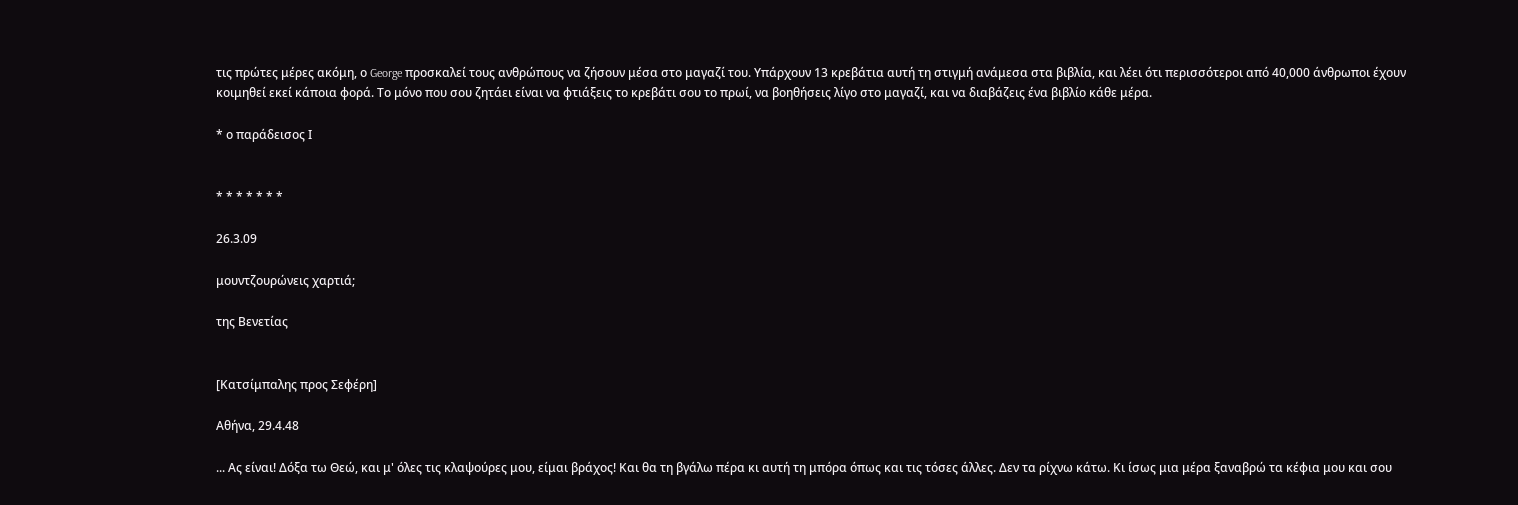τις πρώτες μέρες ακόμη, ο George προσκαλεί τους ανθρώπους να ζήσουν μέσα στο μαγαζί του. Υπάρχουν 13 κρεβάτια αυτή τη στιγμή ανάμεσα στα βιβλία, και λέει ότι περισσότεροι από 40,000 άνθρωποι έχουν κοιμηθεί εκεί κάποια φορά. Το μόνο που σου ζητάει είναι να φτιάξεις το κρεβάτι σου το πρωί, να βοηθήσεις λίγο στο μαγαζί, και να διαβάζεις ένα βιβλίο κάθε μέρα.

* ο παράδεισος Ι


* * * * * * *

26.3.09

μουντζουρώνεις χαρτιά;

της Βενετίας


[Κατσίμπαλης προς Σεφέρη]

Αθήνα, 29.4.48

... Ας είναι! Δόξα τω Θεώ, και μ' όλες τις κλαψούρες μου, είμαι βράχος! Και θα τη βγάλω πέρα κι αυτή τη μπόρα όπως και τις τόσες άλλες. Δεν τα ρίχνω κάτω. Κι ίσως μια μέρα ξαναβρώ τα κέφια μου και σου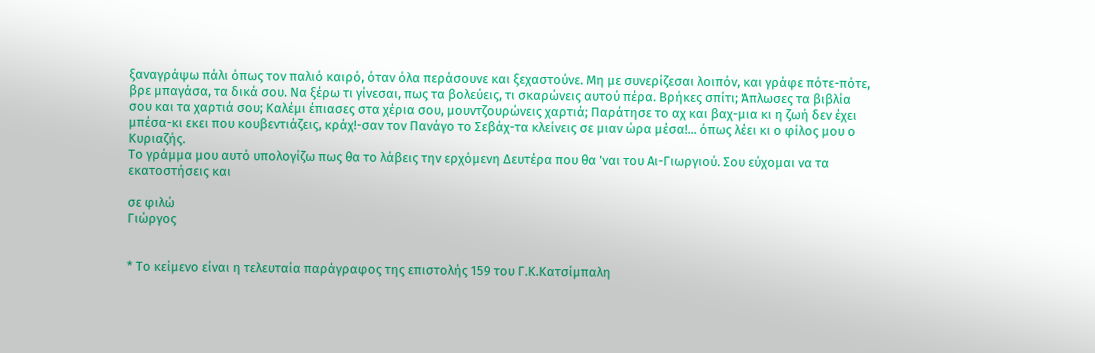ξαναγράψω πάλι όπως τον παλιό καιρό, όταν όλα περάσουνε και ξεχαστούνε. Μη με συνερίζεσαι λοιπόν, και γράφε πότε-πότε, βρε μπαγάσα, τα δικά σου. Να ξέρω τι γίνεσαι, πως τα βολεύεις, τι σκαρώνεις αυτού πέρα. Βρήκες σπίτι; Άπλωσες τα βιβλία σου και τα χαρτιά σου; Καλέμι έπιασες στα χέρια σου, μουντζουρώνεις χαρτιά; Παράτησε το αχ και βαχ-μια κι η ζωή δεν έχει μπέσα-κι εκει που κουβεντιάζεις, κράχ!-σαν τον Πανάγο το Σεβάχ-τα κλείνεις σε μιαν ώρα μέσα!... όπως λέει κι ο φίλος μου ο Κυριαζής.
Το γράμμα μου αυτό υπολογίζω πως θα το λάβεις την ερχόμενη Δευτέρα που θα 'ναι του Αι-Γιωργιού. Σου εύχομαι να τα εκατοστήσεις και

σε φιλώ
Γιώργος


* Το κείμενο είναι η τελευταία παράγραφος της επιστολής 159 του Γ.Κ.Κατσίμπαλη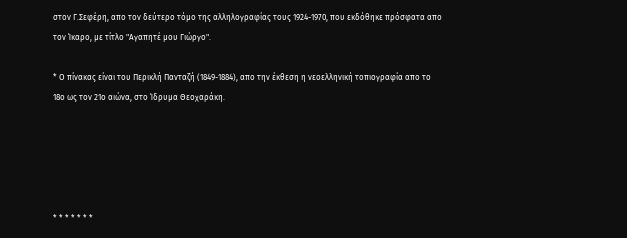στον Γ.Σεφέρη, απο τον δεύτερο τόμο της αλληλογραφίας τους 1924-1970, που εκδόθηκε πρόσφατα απο τον Ίκαρο, με τίτλο "Αγαπητέ μου Γιώργο".

* Ο πίνακας είναι του Περικλή Πανταζή (1849-1884), απο την έκθεση η νεοελληνική τοπιογραφία απο το 18ο ως τον 21ο αιώνα, στο Ίδρυμα Θεοχαράκη.





* * * * * * *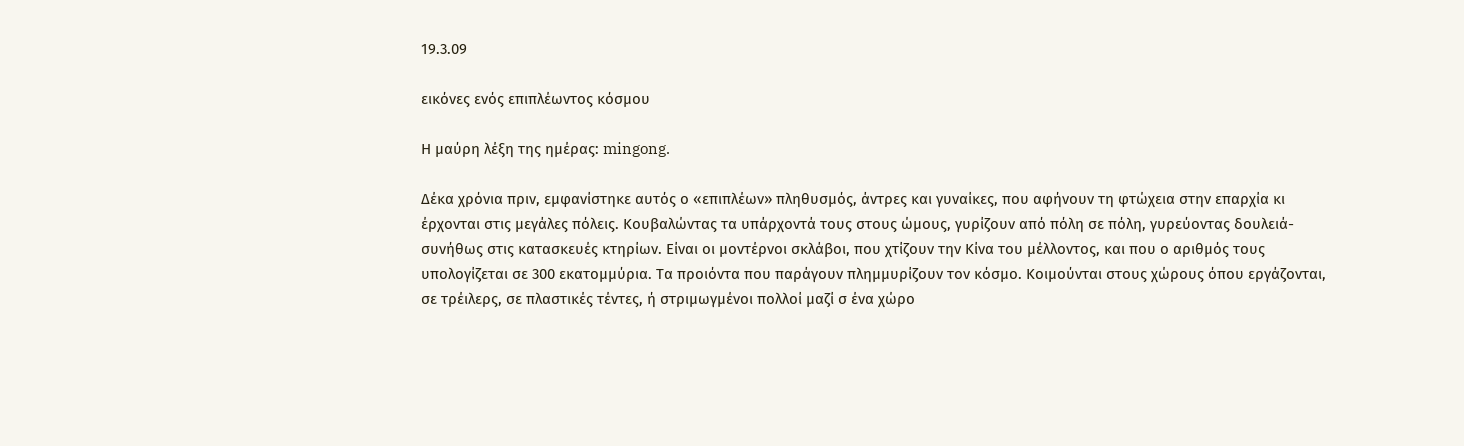19.3.09

εικόνες ενός επιπλέωντος κόσμου

Η μαύρη λέξη της ημέρας: mingong.

Δέκα χρόνια πριν, εμφανίστηκε αυτός ο «επιπλέων» πληθυσμός, άντρες και γυναίκες, που αφήνουν τη φτώχεια στην επαρχία κι έρχονται στις μεγάλες πόλεις. Κουβαλώντας τα υπάρχοντά τους στους ώμους, γυρίζουν από πόλη σε πόλη, γυρεύοντας δουλειά-συνήθως στις κατασκευές κτηρίων. Είναι οι μοντέρνοι σκλάβοι, που χτίζουν την Κίνα του μέλλοντος, και που ο αριθμός τους υπολογίζεται σε 300 εκατομμύρια. Τα προιόντα που παράγουν πλημμυρίζουν τον κόσμο. Κοιμούνται στους χώρους όπου εργάζονται, σε τρέιλερς, σε πλαστικές τέντες, ή στριμωγμένοι πολλοί μαζί σ ένα χώρο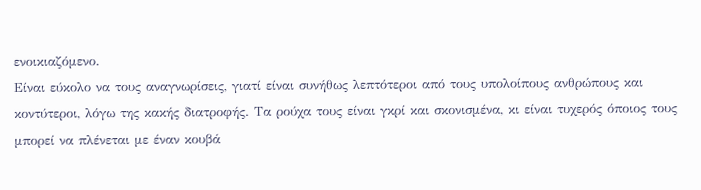ενοικιαζόμενο.
Είναι εύκολο να τους αναγνωρίσεις, γιατί είναι συνήθως λεπτότεροι από τους υπολοίπους ανθρώπους και κοντύτεροι, λόγω της κακής διατροφής. Τα ρούχα τους είναι γκρί και σκονισμένα, κι είναι τυχερός όποιος τους μπορεί να πλένεται με έναν κουβά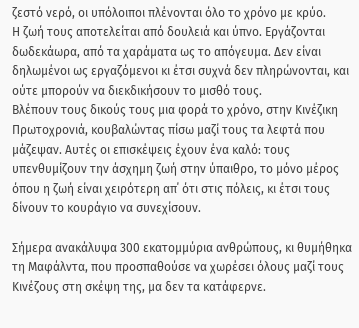ζεστό νερό, οι υπόλοιποι πλένονται όλο το χρόνο με κρύο.
Η ζωή τους αποτελείται από δουλειά και ύπνο. Εργάζονται δωδεκάωρα, από τα χαράματα ως το απόγευμα. Δεν είναι δηλωμένοι ως εργαζόμενοι κι έτσι συχνά δεν πληρώνονται, και ούτε μπορούν να διεκδικήσουν το μισθό τους.
Βλέπουν τους δικούς τους μια φορά το χρόνο, στην Κινέζικη Πρωτοχρονιά, κουβαλώντας πίσω μαζί τους τα λεφτά που μάζεψαν. Αυτές οι επισκέψεις έχουν ένα καλό: τους υπενθυμίζουν την άσχημη ζωή στην ύπαιθρο, το μόνο μέρος όπου η ζωή είναι χειρότερη απ΄ ότι στις πόλεις, κι έτσι τους δίνουν το κουράγιο να συνεχίσουν.

Σήμερα ανακάλυψα 300 εκατομμύρια ανθρώπους, κι θυμήθηκα τη Μαφάλντα, που προσπαθούσε να χωρέσει όλους μαζί τους Κινέζους στη σκέψη της, μα δεν τα κατάφερνε.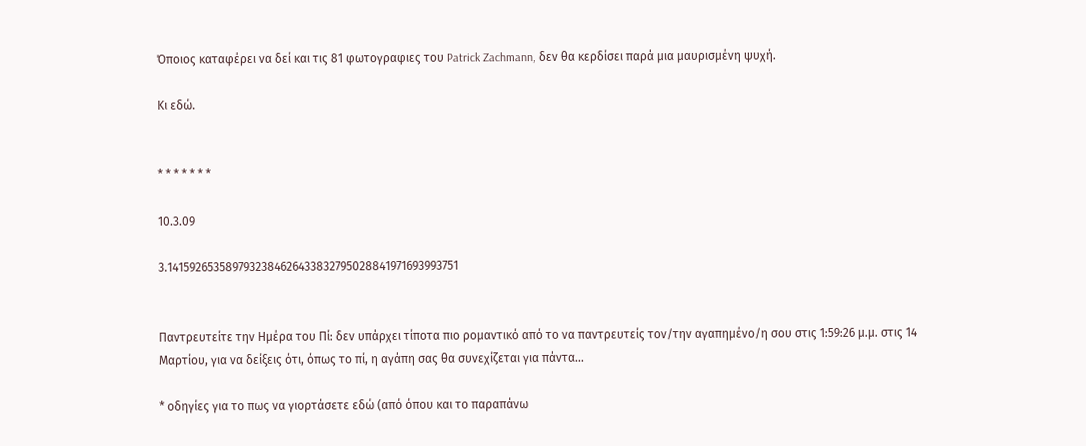Όποιος καταφέρει να δεί και τις 81 φωτογραφιες του Patrick Zachmann, δεν θα κερδίσει παρά μια μαυρισμένη ψυχή.

Κι εδώ.


* * * * * * *

10.3.09

3.1415926535897932384626433832795028841971693993751


Παντρευτείτε την Ημέρα του Πί: δεν υπάρχει τίποτα πιο ρομαντικό από το να παντρευτείς τον/την αγαπημένο/η σου στις 1:59:26 μ.μ. στις 14 Μαρτίου, για να δείξεις ότι, όπως το πί, η αγάπη σας θα συνεχίζεται για πάντα...

* οδηγίες για το πως να γιορτάσετε εδώ (από όπου και το παραπάνω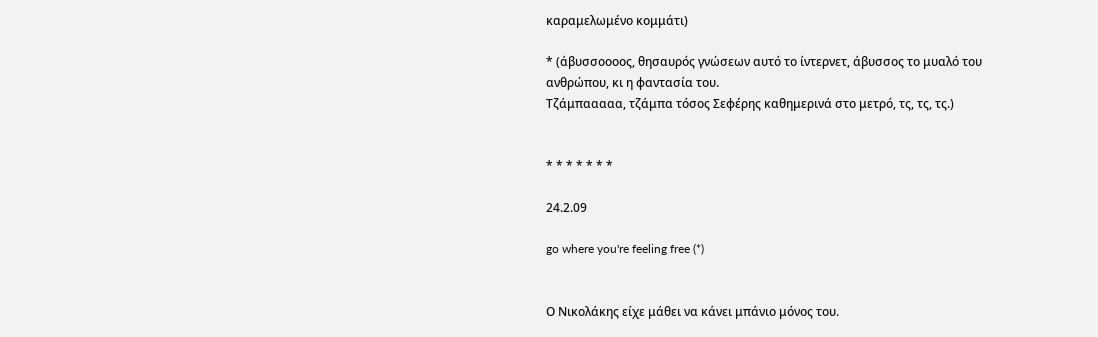καραμελωμένο κομμάτι)

* (άβυσσοοοος, θησαυρός γνώσεων αυτό το ίντερνετ, άβυσσος το μυαλό του ανθρώπου, κι η φαντασία του.
Τζάμπααααα, τζάμπα τόσος Σεφέρης καθημερινά στο μετρό, τς, τς, τς.)


* * * * * * *

24.2.09

go where you're feeling free (*)


Ο Νικολάκης είχε μάθει να κάνει μπάνιο μόνος του.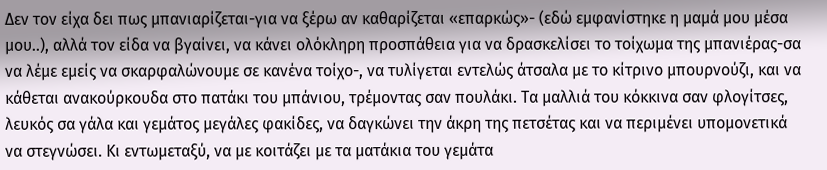Δεν τον είχα δει πως μπανιαρίζεται-για να ξέρω αν καθαρίζεται «επαρκώς»- (εδώ εμφανίστηκε η μαμά μου μέσα μου..), αλλά τον είδα να βγαίνει, να κάνει ολόκληρη προσπάθεια για να δρασκελίσει το τοίχωμα της μπανιέρας-σα να λέμε εμείς να σκαρφαλώνουμε σε κανένα τοίχο-, να τυλίγεται εντελώς άτσαλα με το κίτρινο μπουρνούζι, και να κάθεται ανακούρκουδα στο πατάκι του μπάνιου, τρέμοντας σαν πουλάκι. Τα μαλλιά του κόκκινα σαν φλογίτσες, λευκός σα γάλα και γεμάτος μεγάλες φακίδες, να δαγκώνει την άκρη της πετσέτας και να περιμένει υπομονετικά να στεγνώσει. Κι εντωμεταξύ, να με κοιτάζει με τα ματάκια του γεμάτα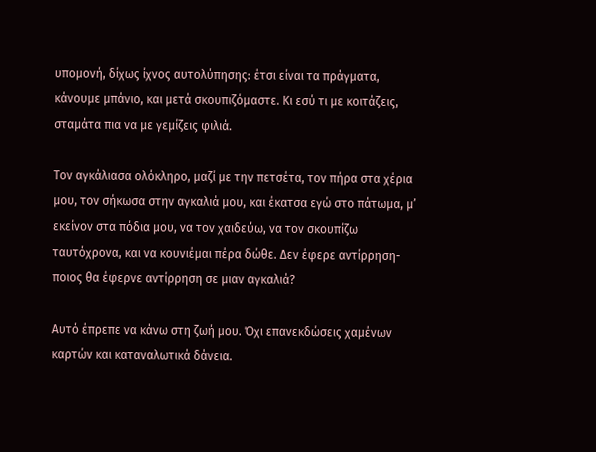υπομονή, δίχως ίχνος αυτολύπησης: έτσι είναι τα πράγματα, κάνουμε μπάνιο, και μετά σκουπιζόμαστε. Κι εσύ τι με κοιτάζεις, σταμάτα πια να με γεμίζεις φιλιά.

Τον αγκάλιασα ολόκληρο, μαζί με την πετσέτα, τον πήρα στα χέρια μου, τον σήκωσα στην αγκαλιά μου, και έκατσα εγώ στο πάτωμα, μ’ εκείνον στα πόδια μου, να τον χαιδεύω, να τον σκουπίζω ταυτόχρονα, και να κουνιέμαι πέρα δώθε. Δεν έφερε αντίρρηση-ποιος θα έφερνε αντίρρηση σε μιαν αγκαλιά?

Αυτό έπρεπε να κάνω στη ζωή μου. Όχι επανεκδώσεις χαμένων καρτών και καταναλωτικά δάνεια.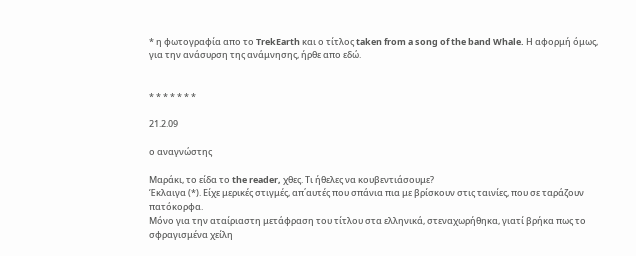* η φωτογραφία απο το TrekEarth και ο τίτλος taken from a song of the band Whale. Η αφορμή όμως, για την ανάσυρση της ανάμνησης, ήρθε απο εδώ.


* * * * * * *

21.2.09

ο αναγνώστης

Μαράκι, το είδα το the reader, χθες. Τι ήθελες να κουβεντιάσουμε?
Έκλαιγα (*). Είχε μερικές στιγμές, απ΄αυτές που σπάνια πια με βρίσκουν στις ταινίες, που σε ταράζουν πατόκορφα.
Μόνο για την αταίριαστη μετάφραση του τίτλου στα ελληνικά, στεναχωρήθηκα, γιατί βρήκα πως το σφραγισμένα χείλη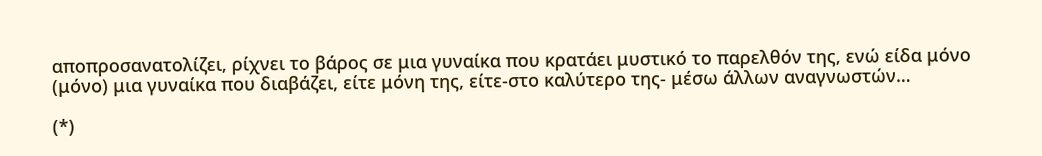αποπροσανατολίζει, ρίχνει το βάρος σε μια γυναίκα που κρατάει μυστικό το παρελθόν της, ενώ είδα μόνο (μόνο) μια γυναίκα που διαβάζει, είτε μόνη της, είτε-στο καλύτερο της- μέσω άλλων αναγνωστών…

(*)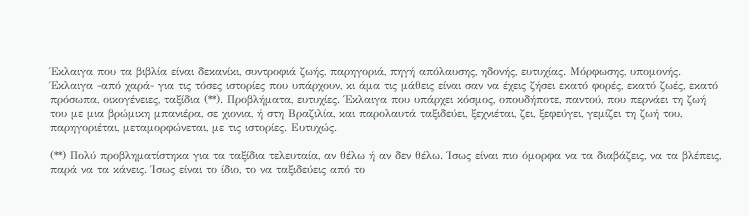Έκλαιγα που τα βιβλία είναι δεκανίκι, συντροφιά ζωής, παρηγοριά, πηγή απόλαυσης, ηδονής, ευτυχίας. Μόρφωσης, υπομονής. Έκλαιγα -από χαρά- για τις τόσες ιστορίες που υπάρχουν, κι άμα τις μάθεις είναι σαν να έχεις ζήσει εκατό φορές, εκατό ζωές, εκατό πρόσωπα, οικογένειες, ταξίδια (**). Προβλήματα, ευτυχίες. Έκλαιγα που υπάρχει κόσμος, οπουδήποτε, παντού, που περνάει τη ζωή του με μια βρώμικη μπανιέρα, σε χιονια, ή στη Βραζιλία, και παρολαυτά ταξιδεύει, ξεχνιέται, ζει, ξεφεύγει, γεμίζει τη ζωή του, παρηγοριέται, μεταμορφώνεται, με τις ιστορίες. Ευτυχώς.

(**) Πολύ προβληματίστηκα για τα ταξίδια τελευταία, αν θέλω ή αν δεν θέλω. Ίσως είναι πιο όμορφα να τα διαβάζεις, να τα βλέπεις, παρά να τα κάνεις. Ίσως είναι το ίδιο, το να ταξιδεύεις από το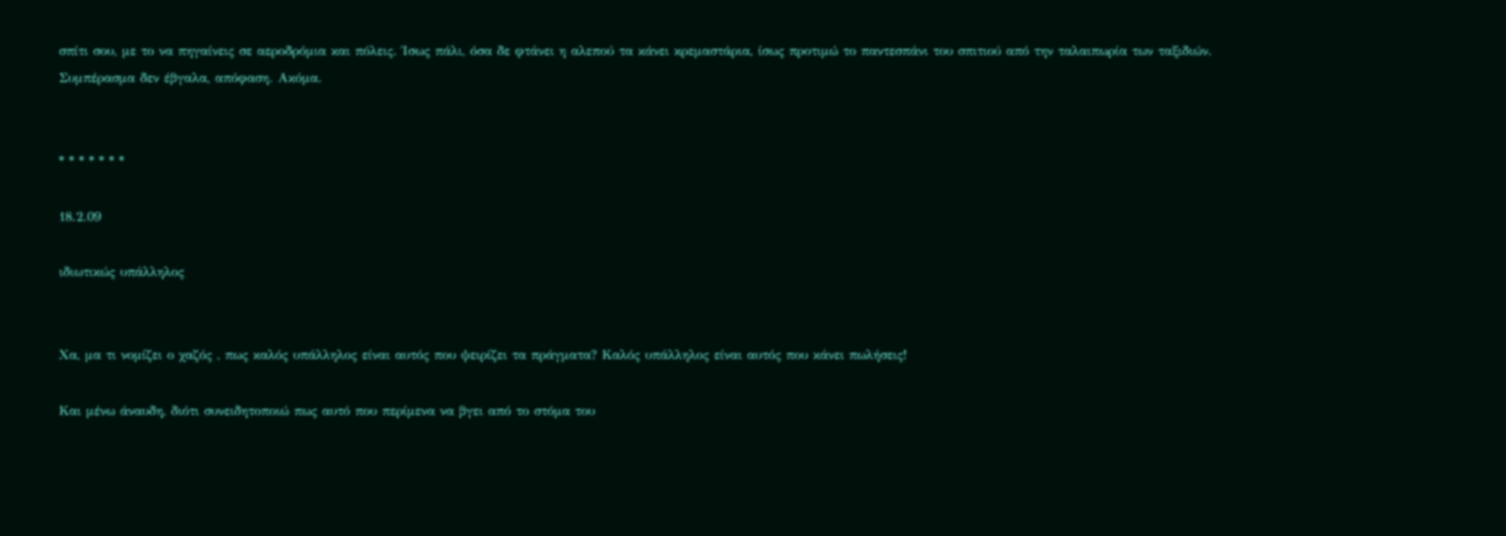σπίτι σου, με το να πηγαίνεις σε αεροδρόμια και πόλεις. Ίσως πάλι, όσα δε φτάνει η αλεπού τα κάνει κρεμαστάρια, ίσως προτιμώ το παντεσπάνι του σπιτιού από την ταλαιπωρία των ταξιδιών. Συμπέρασμα δεν έβγαλα, απόφαση. Ακόμα.


* * * * * * *

18.2.09

ιδιωτικώς υπάλληλος


Χα, μα τι νομίζει ο χαζός , πως καλός υπάλληλος είναι αυτός που ψειρίζει τα πράγματα? Καλός υπάλληλος είναι αυτός που κάνει πωλήσεις!

Και μένω άναυδη, διότι συνειδητοποιώ πως αυτό που περίμενα να βγει από το στόμα του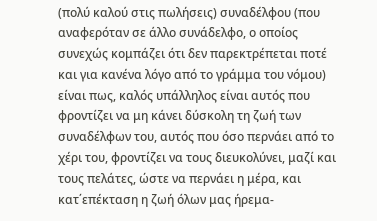(πολύ καλού στις πωλήσεις) συναδέλφου (που αναφερόταν σε άλλο συνάδελφο, ο οποίος συνεχώς κομπάζει ότι δεν παρεκτρέπεται ποτέ και για κανένα λόγο από το γράμμα του νόμου) είναι πως, καλός υπάλληλος είναι αυτός που φροντίζει να μη κάνει δύσκολη τη ζωή των συναδέλφων του, αυτός που όσο περνάει από το χέρι του, φροντίζει να τους διευκολύνει, μαζί και τους πελάτες, ώστε να περνάει η μέρα, και κατ΄επέκταση η ζωή όλων μας ήρεμα-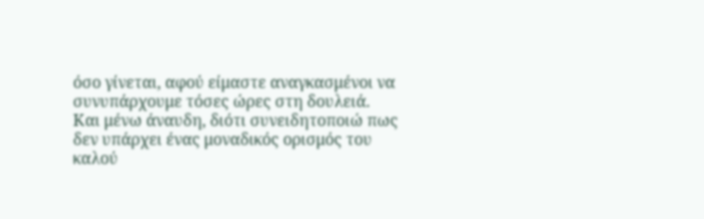όσο γίνεται, αφού είμαστε αναγκασμένοι να συνυπάρχουμε τόσες ώρες στη δουλειά.
Και μένω άναυδη, διότι συνειδητοποιώ πως δεν υπάρχει ένας μοναδικός ορισμός του καλού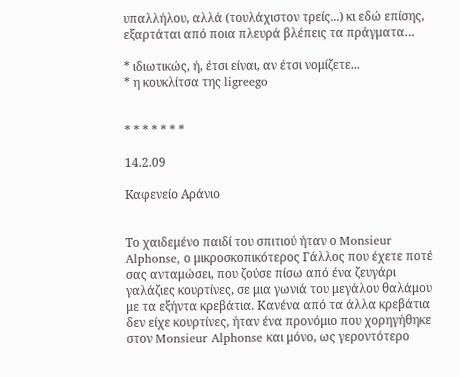υπαλλήλου, αλλά (τουλάχιστον τρείς...) κι εδώ επίσης, εξαρτάται από ποια πλευρά βλέπεις τα πράγματα…

* ιδιωτικώς, ή, έτσι είναι, αν έτσι νομίζετε...
* η κουκλίτσα της ligreego


* * * * * * *

14.2.09

Kαφενείο Αράνιο


Το χαιδεμένο παιδί του σπιτιού ήταν ο Monsieur Alphonse, ο μικροσκοπικότερος Γάλλος που έχετε ποτέ σας ανταμώσει, που ζούσε πίσω από ένα ζευγάρι γαλάζιες κουρτίνες, σε μια γωνιά του μεγάλου θαλάμου με τα εξήντα κρεβάτια. Κανένα από τα άλλα κρεβάτια δεν είχε κουρτίνες, ήταν ένα προνόμιο που χορηγήθηκε στον Monsieur Alphonse και μόνο, ως γεροντότερο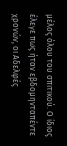μέλος όλου του σπιτικού. Ο ίδιος έλεγε πως ήταν εβδομηνταπέντε χρονών, οι Αδελφές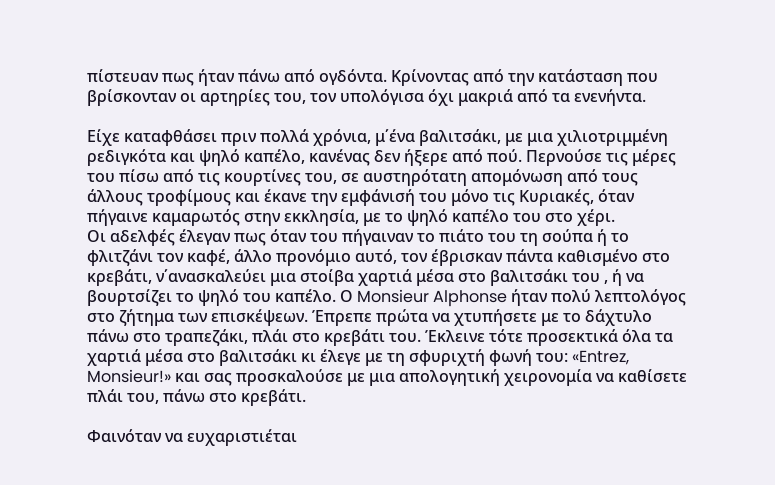πίστευαν πως ήταν πάνω από ογδόντα. Κρίνοντας από την κατάσταση που βρίσκονταν οι αρτηρίες του, τον υπολόγισα όχι μακριά από τα ενενήντα.

Είχε καταφθάσει πριν πολλά χρόνια, μ΄ένα βαλιτσάκι, με μια χιλιοτριμμένη ρεδιγκότα και ψηλό καπέλο, κανένας δεν ήξερε από πού. Περνούσε τις μέρες του πίσω από τις κουρτίνες του, σε αυστηρότατη απομόνωση από τους άλλους τροφίμους και έκανε την εμφάνισή του μόνο τις Κυριακές, όταν πήγαινε καμαρωτός στην εκκλησία, με το ψηλό καπέλο του στο χέρι.
Οι αδελφές έλεγαν πως όταν του πήγαιναν το πιάτο του τη σούπα ή το φλιτζάνι τον καφέ, άλλο προνόμιο αυτό, τον έβρισκαν πάντα καθισμένο στο κρεβάτι, ν΄ανασκαλεύει μια στοίβα χαρτιά μέσα στο βαλιτσάκι του , ή να βουρτσίζει το ψηλό του καπέλο. Ο Monsieur Alphonse ήταν πολύ λεπτολόγος στο ζήτημα των επισκέψεων. Έπρεπε πρώτα να χτυπήσετε με το δάχτυλο πάνω στο τραπεζάκι, πλάι στο κρεβάτι του. Έκλεινε τότε προσεκτικά όλα τα χαρτιά μέσα στο βαλιτσάκι κι έλεγε με τη σφυριχτή φωνή του: «Entrez, Monsieur!» και σας προσκαλούσε με μια απολογητική χειρονομία να καθίσετε πλάι του, πάνω στο κρεβάτι.

Φαινόταν να ευχαριστιέται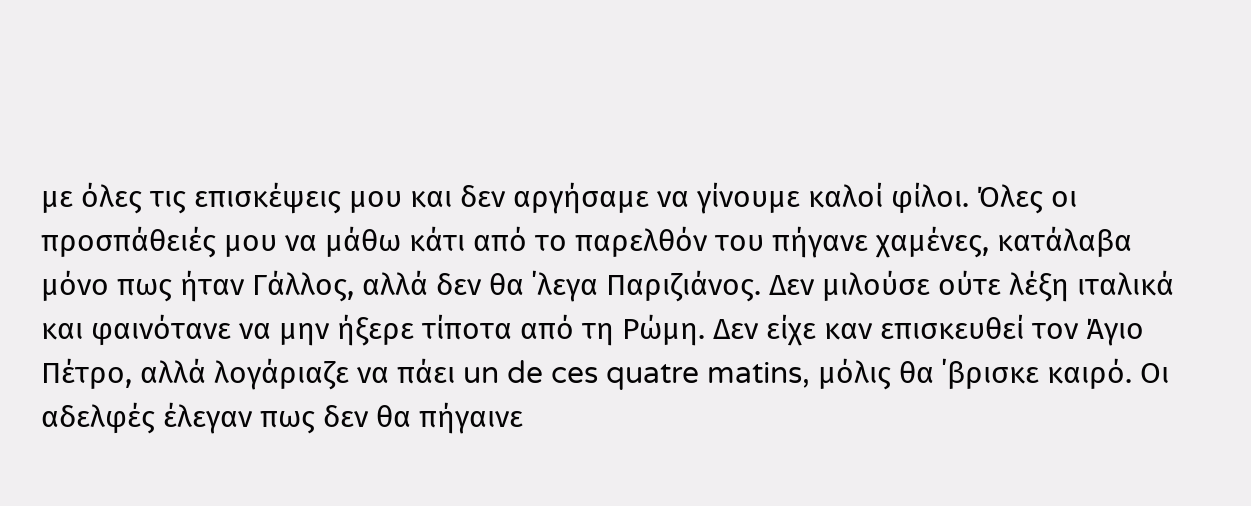με όλες τις επισκέψεις μου και δεν αργήσαμε να γίνουμε καλοί φίλοι. Όλες οι προσπάθειές μου να μάθω κάτι από το παρελθόν του πήγανε χαμένες, κατάλαβα μόνο πως ήταν Γάλλος, αλλά δεν θα ΄λεγα Παριζιάνος. Δεν μιλούσε ούτε λέξη ιταλικά και φαινότανε να μην ήξερε τίποτα από τη Ρώμη. Δεν είχε καν επισκευθεί τον Άγιο Πέτρο, αλλά λογάριαζε να πάει un de ces quatre matins, μόλις θα ΄βρισκε καιρό. Οι αδελφές έλεγαν πως δεν θα πήγαινε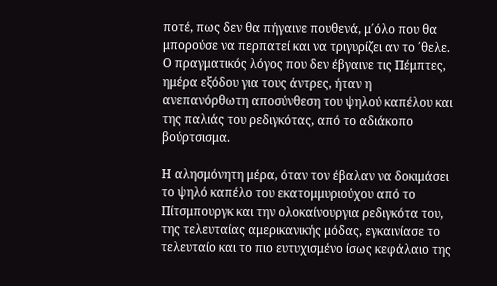ποτέ, πως δεν θα πήγαινε πουθενά, μ΄όλο που θα μπορούσε να περπατεί και να τριγυρίζει αν το ΄θελε. Ο πραγματικός λόγος που δεν έβγαινε τις Πέμπτες, ημέρα εξόδου για τους άντρες, ήταν η ανεπανόρθωτη αποσύνθεση του ψηλού καπέλου και της παλιάς του ρεδιγκότας, από το αδιάκοπο βούρτσισμα.

Η αλησμόνητη μέρα, όταν τον έβαλαν να δοκιμάσει το ψηλό καπέλο του εκατομμυριούχου από το Πίτσμπουργκ και την ολοκαίνουργια ρεδιγκότα του, της τελευταίας αμερικανικής μόδας, εγκαινίασε το τελευταίο και το πιο ευτυχισμένο ίσως κεφάλαιο της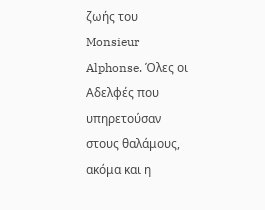ζωής του Monsieur Alphonse. Όλες οι Αδελφές που υπηρετούσαν στους θαλάμους, ακόμα και η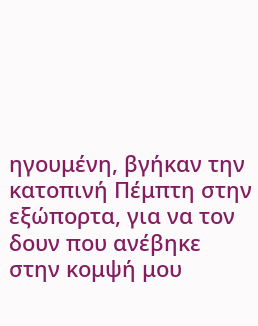ηγουμένη, βγήκαν την κατοπινή Πέμπτη στην εξώπορτα, για να τον δουν που ανέβηκε στην κομψή μου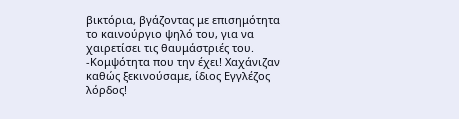βικτόρια, βγάζοντας με επισημότητα το καινούργιο ψηλό του, για να χαιρετίσει τις θαυμάστριές του.
-Κομψότητα που την έχει! Χαχάνιζαν καθώς ξεκινούσαμε, ίδιος Εγγλέζος λόρδος!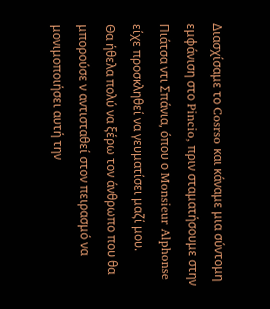Διασχίσαμε το Cosrso και κάναμε μια σύντομη εμφάνιση στο Pincio, πριν σταματήσουμε στην Πιάτσα ντι Σπάνια, όπου ο Monsieur Alphonse είχε προσκληθεί να γευματίσει μαζί μου.
Θα ήθελα πολύ να ξέρω τον άνθρωπο που θα μπορούσε ν αντισταθεί στον πειρασμό να μονιμοποιήσει αυτή την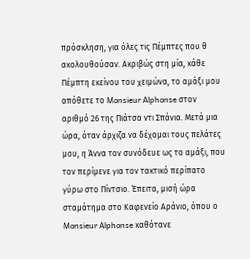πρόσκληση, για όλες τις Πέμπτες που θ ακολουθούσαν. Ακριβώς στη μία, κάθε Πέμπτη εκείνου του χειμώνα, το αμάξι μου απόθετε το Monsieur Alphonse στον αριθμό 26 της Πιάτσα ντι Σπάνια. Μετά μια ώρα, όταν άρχιζα να δέχομαι τους πελάτες μου, η Άννα τον συνόδευε ως το αμάξι, που τον περίμενε για τον τακτικό περίπατο γύρω στο Πίντσιο. Έπειτα, μισή ώρα σταμάτημα στο Καφενείο Αράνιο, όπου ο Monsieur Alphonse καθότανε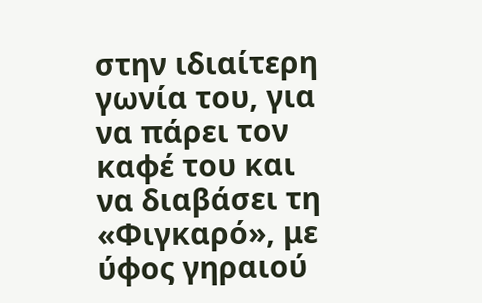στην ιδιαίτερη γωνία του, για να πάρει τον καφέ του και να διαβάσει τη «Φιγκαρό», με ύφος γηραιού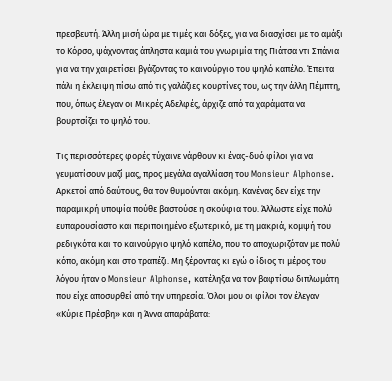πρεσβευτή. Άλλη μισή ώρα με τιμές και δόξες, για να διασχίσει με το αμάξι το Κόρσο, ψάχνοντας άπληστα καμιά του γνωριμία της Πιάτσα ντι Σπάνια για να την χαιρετίσει βγάζοντας το καινούργιο του ψηλό καπέλο. Έπειτα πάλι η έκλειψη πίσω από τις γαλάζιες κουρτίνες του, ως την άλλη Πέμπτη, που, όπως έλεγαν οι Μικρές Αδελφές, άρχιζε από τα χαράματα να βουρτσίζει το ψηλό του.

Τις περισσότερες φορές τύχαινε νάρθουν κι ένας-δυό φίλοι για να γευματίσουν μαζί μας, προς μεγάλα αγαλλίαση του Monsieur Alphonse. Αρκετοί από δαύτους, θα τον θυμούνται ακόμη. Κανένας δεν είχε την παραμικρή υποψία πούθε βαστούσε η σκούφια του. Άλλωστε είχε πολύ ευπαρουσίαστο και περιποιημένο εξωτερικό, με τη μακριά, κομψή του ρεδιγκότα και το καινούργιο ψηλό καπέλο, που το αποχωριζόταν με πολύ κόπο, ακόμη και στο τραπέζι. Μη ξέροντας κι εγώ ο ίδιος τι μέρος του λόγου ήταν ο Monsieur Alphonse, κατέληξα να τον βαφτίσω διπλωμάτη που είχε αποσυρθεί από την υπηρεσία. Όλοι μου οι φίλοι τον έλεγαν «Κύριε Πρέσβη» και η Άννα απαράβατα: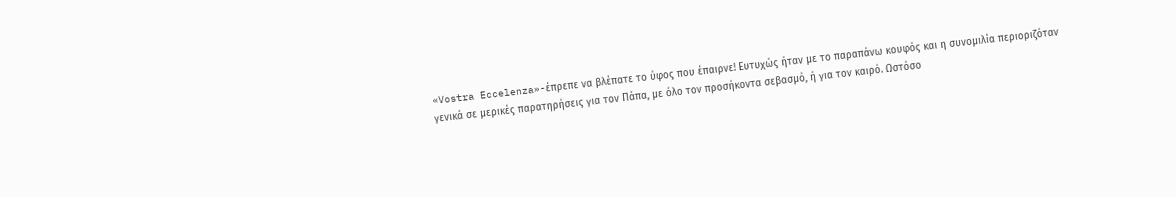«Vostra Eccelenza»-έπρεπε να βλέπατε το ύφος που έπαιρνε! Ευτυχώς ήταν με το παραπάνω κουφός και η συνομιλία περιοριζόταν γενικά σε μερικές παρατηρήσεις για τον Πάπα, με όλο τον προσήκοντα σεβασμό, ή για τον καιρό. Ωστόσο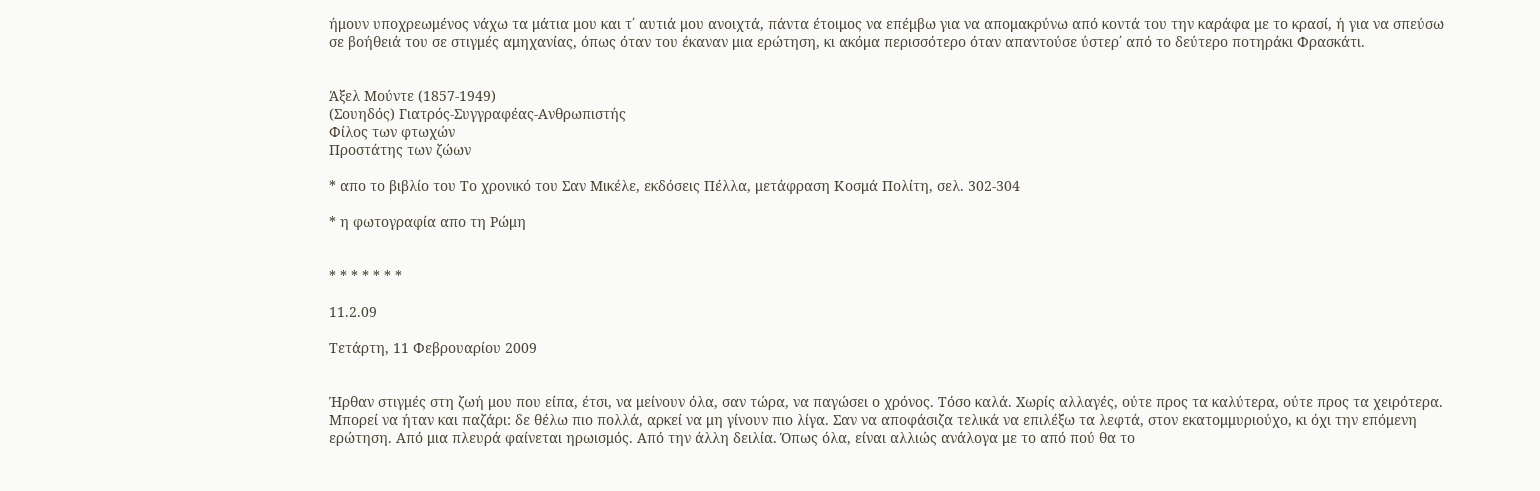ήμουν υποχρεωμένος νάχω τα μάτια μου και τ΄ αυτιά μου ανοιχτά, πάντα έτοιμος να επέμβω για να απομακρύνω από κοντά του την καράφα με το κρασί, ή για να σπεύσω σε βοήθειά του σε στιγμές αμηχανίας, όπως όταν του έκαναν μια ερώτηση, κι ακόμα περισσότερο όταν απαντούσε ύστερ΄ από το δεύτερο ποτηράκι Φρασκάτι.


Άξελ Μούντε (1857-1949)
(Σουηδός) Γιατρός-Συγγραφέας-Ανθρωπιστής
Φίλος των φτωχών
Προστάτης των ζώων

* απο το βιβλίο του Το χρονικό του Σαν Μικέλε, εκδόσεις Πέλλα, μετάφραση Κοσμά Πολίτη, σελ. 302-304

* η φωτογραφία απο τη Ρώμη


* * * * * * *

11.2.09

Τετάρτη, 11 Φεβρουαρίου 2009


Ήρθαν στιγμές στη ζωή μου που είπα, έτσι, να μείνουν όλα, σαν τώρα, να παγώσει ο χρόνος. Τόσο καλά. Χωρίς αλλαγές, ούτε προς τα καλύτερα, ούτε προς τα χειρότερα. Μπορεί να ήταν και παζάρι: δε θέλω πιο πολλά, αρκεί να μη γίνουν πιο λίγα. Σαν να αποφάσιζα τελικά να επιλέξω τα λεφτά, στον εκατομμυριούχο, κι όχι την επόμενη ερώτηση. Από μια πλευρά φαίνεται ηρωισμός. Από την άλλη δειλία. Όπως όλα, είναι αλλιώς ανάλογα με το από πού θα το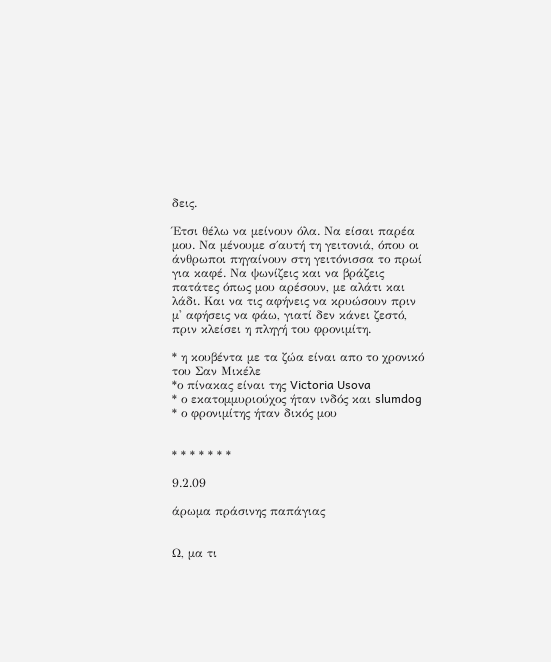δεις.

Έτσι θέλω να μείνουν όλα. Να είσαι παρέα μου. Να μένουμε σ΄αυτή τη γειτονιά, όπου οι άνθρωποι πηγαίνουν στη γειτόνισσα το πρωί για καφέ. Να ψωνίζεις και να βράζεις πατάτες όπως μου αρέσουν, με αλάτι και λάδι. Και να τις αφήνεις να κρυώσουν πριν μ' αφήσεις να φάω, γιατί δεν κάνει ζεστό, πριν κλείσει η πληγή του φρονιμίτη.

* η κουβέντα με τα ζώα είναι απο το χρονικό του Σαν Μικέλε
*ο πίνακας είναι της Victoria Usova
* ο εκατομμυριούχος ήταν ινδός και slumdog
* ο φρονιμίτης ήταν δικός μου


* * * * * * *

9.2.09

άρωμα πράσινης παπάγιας


Ω, μα τι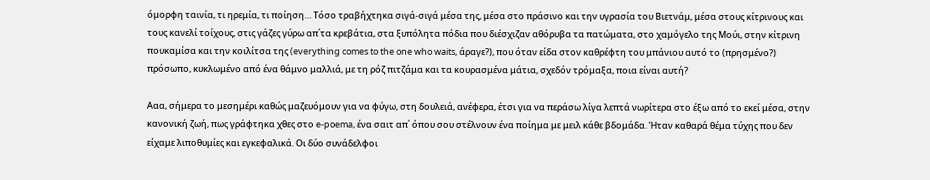όμορφη ταινία, τι ηρεμία, τι ποίηση… Τόσο τραβήχτηκα σιγά-σιγά μέσα της, μέσα στο πράσινο και την υγρασία του Βιετνάμ, μέσα στους κίτρινους και τους κανελί τοίχους, στις γάζες γύρω απ΄τα κρεβάτια, στα ξυπόλητα πόδια που διέσχιζαν αθόρυβα τα πατώματα, στο χαμόγελο της Μούι, στην κίτρινη πουκαμίσα και την κοιλίτσα της (everything comes to the one who waits, άραγε?), που όταν είδα στον καθρέφτη του μπάνιου αυτό το (πρησμένο?) πρόσωπο, κυκλωμένο από ένα θάμνο μαλλιά, με τη ρόζ πιτζάμα και τα κουρασμένα μάτια, σχεδόν τρόμαξα, ποια είναι αυτή?

Ααα, σήμερα το μεσημέρι καθώς μαζευόμουν για να φύγω, στη δουλειά, ανέφερα, έτσι για να περάσω λίγα λεπτά νωρίτερα στο έξω από το εκεί μέσα, στην κανονική ζωή, πως γράφτηκα χθες στο e-poema, ένα σαιτ απ΄ όπου σου στέλνουν ένα ποίημα με μειλ κάθε βδομάδα. Ήταν καθαρά θέμα τύχης που δεν είχαμε λιποθυμίες και εγκεφαλικά. Οι δύο συνάδελφοι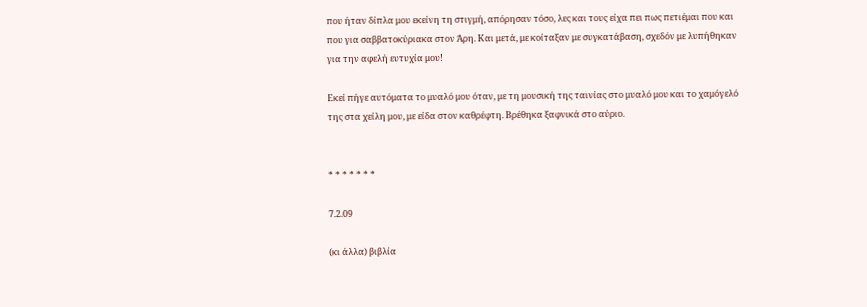που ήταν δίπλα μου εκείνη τη στιγμή, απόρησαν τόσο, λες και τους είχα πει πως πετιέμαι που και που για σαββατοκύριακα στον Άρη. Και μετά, με κοίταξαν με συγκατάβαση, σχεδόν με λυπήθηκαν για την αφελή ευτυχία μου!

Εκεί πήγε αυτόματα το μυαλό μου όταν, με τη μουσική της ταινίας στο μυαλό μου και το χαμόγελό της στα χείλη μου, με είδα στον καθρέφτη. Βρέθηκα ξαφνικά στο αύριο.


* * * * * * *

7.2.09

(κι άλλα) βιβλία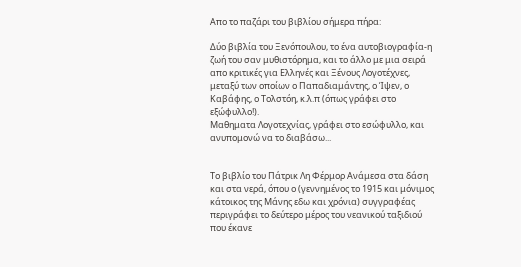Απο το παζάρι του βιβλίου σήμερα πήρα:

Δύο βιβλία του Ξενόπουλου, το ένα αυτοβιογραφία-η ζωή του σαν μυθιστόρημα, και το άλλο με μια σειρά απο κριτικές για Ελληνές και Ξένους Λογοτέχνες, μεταξύ των οποίων ο Παπαδιαμάντης, ο Ίψεν, ο Καβάφης, ο Τολστόη, κ.λ.π (όπως γράφει στο εξώφυλλο!).
Μαθηματα Λογοτεχνίας, γράφει στο εσώφυλλο, και ανυπομονώ να το διαβάσω...


Το βιβλίο του Πάτρικ Λη Φέρμορ Ανάμεσα στα δάση και στα νερά, όπου ο (γεννημένος το 1915 και μόνιμος κάτοικος της Μάνης εδω και χρόνια) συγγραφέας περιγράφει το δεύτερο μέρος του νεανικού ταξιδιού που έκανε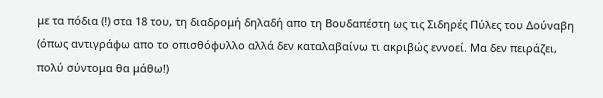με τα πόδια (!) στα 18 του, τη διαδρομή δηλαδή απο τη Βουδαπέστη ως τις Σιδηρές Πύλες του Δούναβη (όπως αντιγράφω απο το οπισθόφυλλο αλλά δεν καταλαβαίνω τι ακριβώς εννοεί. Μα δεν πειράζει, πολύ σύντομα θα μάθω!)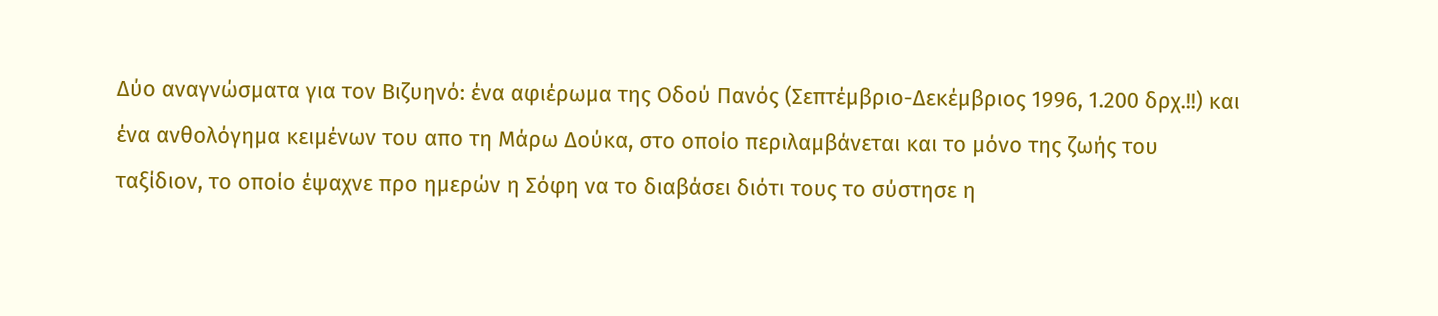Δύο αναγνώσματα για τον Βιζυηνό: ένα αφιέρωμα της Οδού Πανός (Σεπτέμβριο-Δεκέμβριος 1996, 1.200 δρχ.!!) και ένα ανθολόγημα κειμένων του απο τη Μάρω Δούκα, στο οποίο περιλαμβάνεται και το μόνο της ζωής του ταξίδιον, το οποίο έψαχνε προ ημερών η Σόφη να το διαβάσει διότι τους το σύστησε η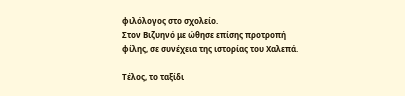φιλόλογος στο σχολείο.
Στον Βιζυηνό με ώθησε επίσης προτροπή φίλης, σε συνέχεια της ιστορίας του Χαλεπά.

Τέλος, το ταξίδι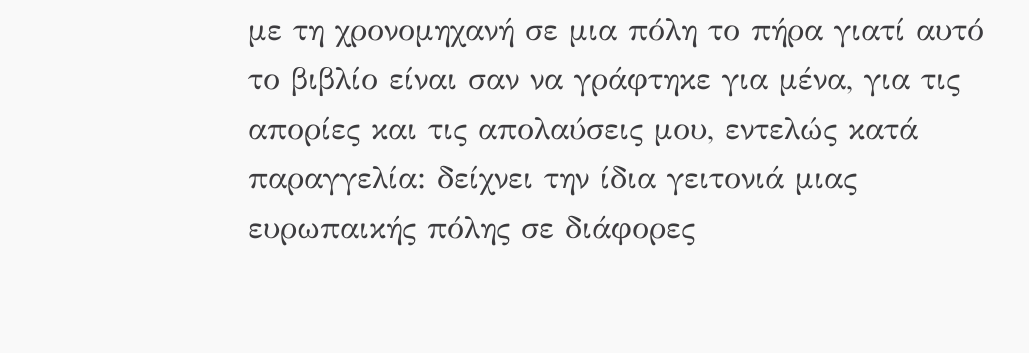με τη χρονομηχανή σε μια πόλη το πήρα γιατί αυτό το βιβλίο είναι σαν να γράφτηκε για μένα, για τις απορίες και τις απολαύσεις μου, εντελώς κατά παραγγελία: δείχνει την ίδια γειτονιά μιας ευρωπαικής πόλης σε διάφορες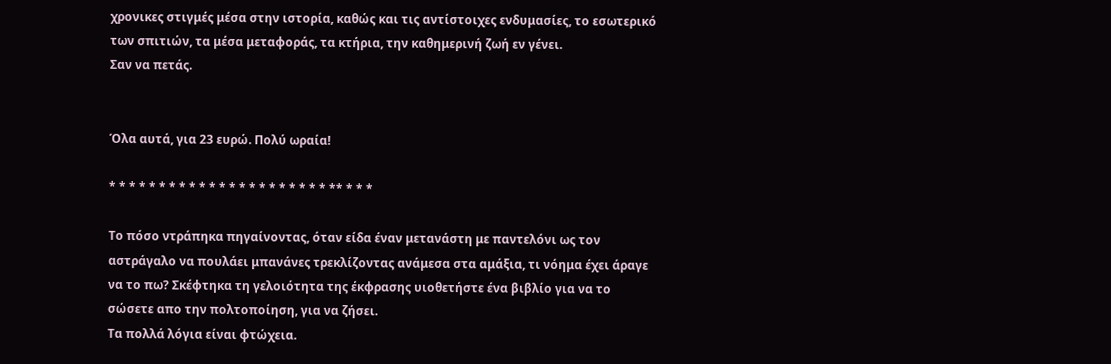χρονικες στιγμές μέσα στην ιστορία, καθώς και τις αντίστοιχες ενδυμασίες, το εσωτερικό των σπιτιών, τα μέσα μεταφοράς, τα κτήρια, την καθημερινή ζωή εν γένει.
Σαν να πετάς.


Όλα αυτά, για 23 ευρώ. Πολύ ωραία!

* * * * * * * * * * * * * * * * * * * * * * ** * * *

Το πόσο ντράπηκα πηγαίνοντας, όταν είδα έναν μετανάστη με παντελόνι ως τον αστράγαλο να πουλάει μπανάνες τρεκλίζοντας ανάμεσα στα αμάξια, τι νόημα έχει άραγε να το πω? Σκέφτηκα τη γελοιότητα της έκφρασης υιοθετήστε ένα βιβλίο για να το σώσετε απο την πολτοποίηση, για να ζήσει.
Τα πολλά λόγια είναι φτώχεια.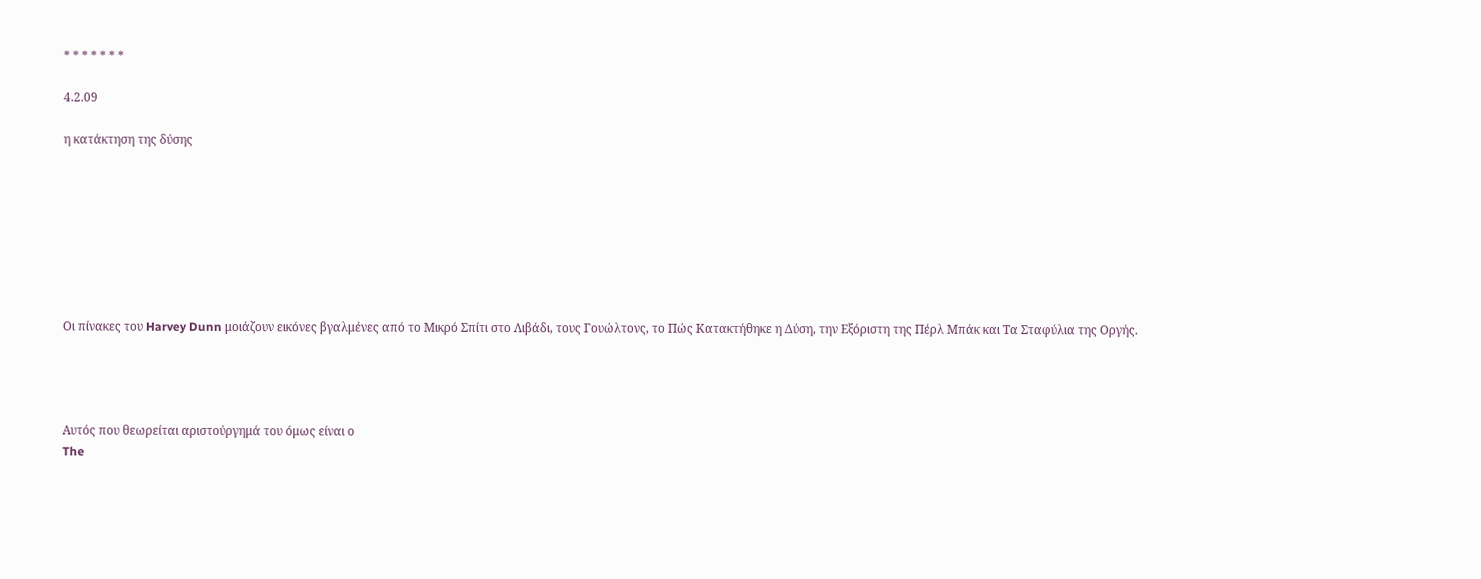* * * * * * *

4.2.09

η κατάκτηση της δύσης








Οι πίνακες του Harvey Dunn μοιάζουν εικόνες βγαλμένες από το Μικρό Σπίτι στο Λιβάδι, τους Γουώλτονς, το Πώς Κατακτήθηκε η Δύση, την Εξόριστη της Πέρλ Μπάκ και Τα Σταφύλια της Οργής.




Αυτός που θεωρείται αριστούργημά του όμως είναι ο
The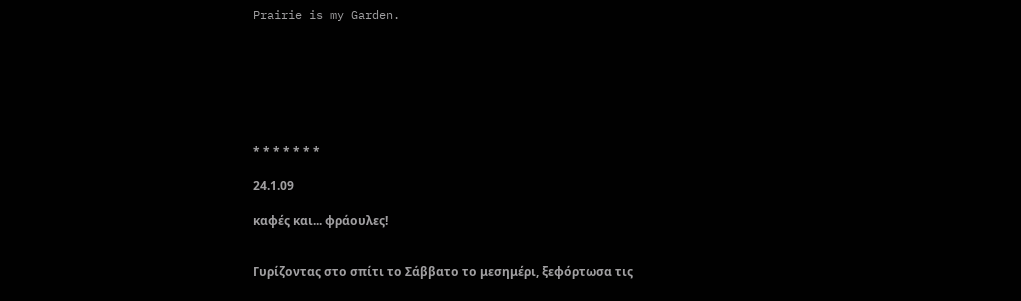Prairie is my Garden.







* * * * * * *

24.1.09

καφές και... φράουλες!


Γυρίζοντας στο σπίτι το Σάββατο το μεσημέρι, ξεφόρτωσα τις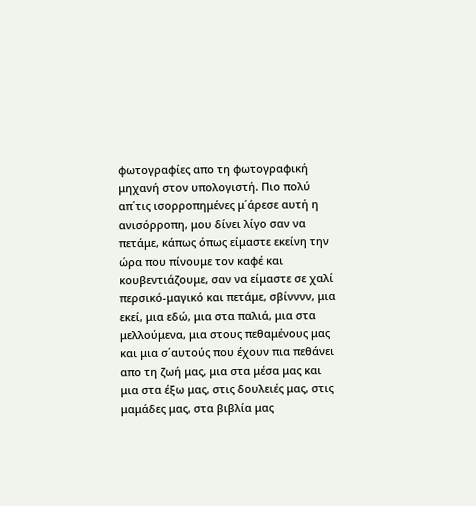φωτογραφίες απο τη φωτογραφική μηχανή στον υπολογιστή. Πιο πολύ απ΄τις ισορροπημένες μ΄άρεσε αυτή η ανισόρροπη, μου δίνει λίγο σαν να πετάμε, κάπως όπως είμαστε εκείνη την ώρα που πίνουμε τον καφέ και κουβεντιάζουμε, σαν να είμαστε σε χαλί περσικό-μαγικό και πετάμε, σβίνννν, μια εκεί, μια εδώ, μια στα παλιά, μια στα μελλούμενα, μια στους πεθαμένους μας και μια σ΄αυτούς που έχουν πια πεθάνει απο τη ζωή μας, μια στα μέσα μας και μια στα έξω μας, στις δουλειές μας, στις μαμάδες μας, στα βιβλία μας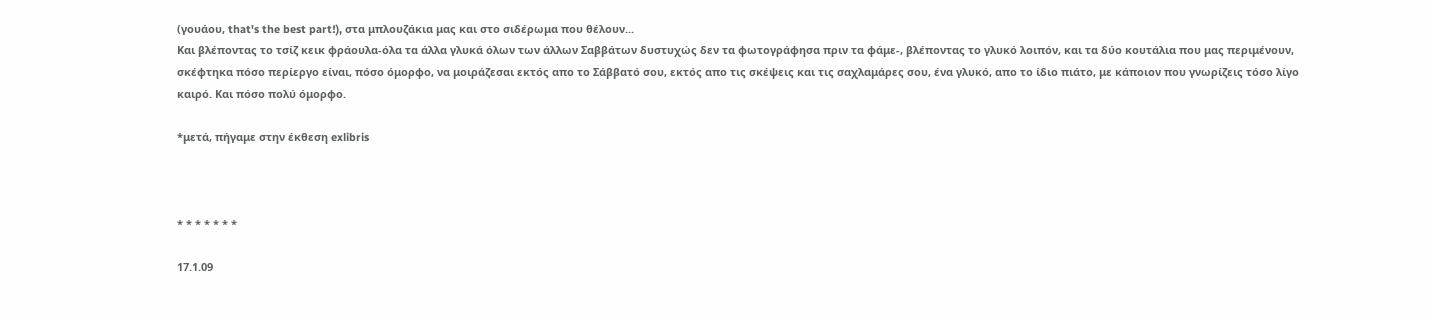(γουάου, that's the best part!), στα μπλουζάκια μας και στο σιδέρωμα που θέλουν...
Και βλέποντας το τσίζ κεικ φράουλα-όλα τα άλλα γλυκά όλων των άλλων Σαββάτων δυστυχώς δεν τα φωτογράφησα πριν τα φάμε-, βλέποντας το γλυκό λοιπόν, και τα δύο κουτάλια που μας περιμένουν, σκέφτηκα πόσο περίεργο είναι, πόσο όμορφο, να μοιράζεσαι εκτός απο το Σάββατό σου, εκτός απο τις σκέψεις και τις σαχλαμάρες σου, ένα γλυκό, απο το ίδιο πιάτο, με κάποιον που γνωρίζεις τόσο λίγο καιρό. Και πόσο πολύ όμορφο.

*μετά, πήγαμε στην έκθεση exlibris



* * * * * * *

17.1.09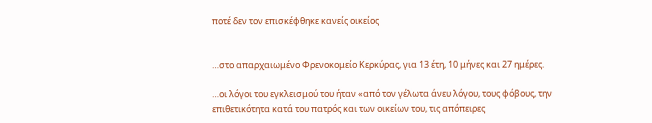ποτέ δεν τον επισκέφθηκε κανείς οικείος


…στο απαρχαιωμένο Φρενοκομείο Κερκύρας, για 13 έτη, 10 μήνες και 27 ημέρες.

…οι λόγοι του εγκλεισμού του ήταν «από τον γέλωτα άνευ λόγου, τους φόβους, την επιθετικότητα κατά του πατρός και των οικείων του, τις απόπειρες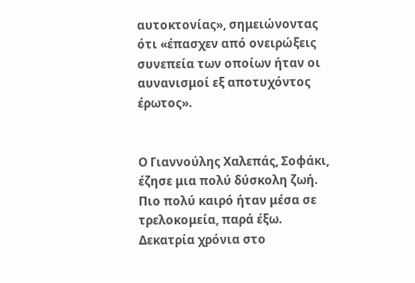αυτοκτονίας», σημειώνοντας ότι «έπασχεν από ονειρώξεις συνεπεία των οποίων ήταν οι αυνανισμοί εξ αποτυχόντος έρωτος».


Ο Γιαννούλης Χαλεπάς, Σοφάκι, έζησε μια πολύ δύσκολη ζωή. Πιο πολύ καιρό ήταν μέσα σε τρελοκομεία, παρά έξω. Δεκατρία χρόνια στο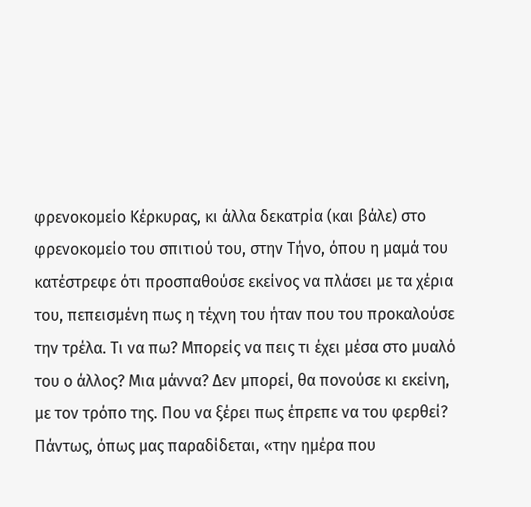φρενοκομείο Κέρκυρας, κι άλλα δεκατρία (και βάλε) στο φρενοκομείο του σπιτιού του, στην Τήνο, όπου η μαμά του κατέστρεφε ότι προσπαθούσε εκείνος να πλάσει με τα χέρια του, πεπεισμένη πως η τέχνη του ήταν που του προκαλούσε την τρέλα. Τι να πω? Μπορείς να πεις τι έχει μέσα στο μυαλό του ο άλλος? Μια μάννα? Δεν μπορεί, θα πονούσε κι εκείνη, με τον τρόπο της. Που να ξέρει πως έπρεπε να του φερθεί?
Πάντως, όπως μας παραδίδεται, «την ημέρα που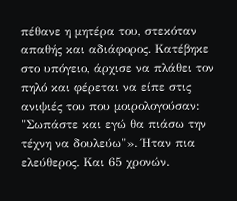πέθανε η μητέρα του, στεκόταν απαθής και αδιάφορος. Κατέβηκε στο υπόγειο, άρχισε να πλάθει τον πηλό και φέρεται να είπε στις ανιψιές του που μοιρολογούσαν: "Σωπάστε και εγώ θα πιάσω την τέχνη να δουλεύω"». Ήταν πια ελεύθερος. Και 65 χρονών.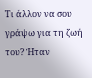Τι άλλον να σου γράψω για τη ζωή του? Ήταν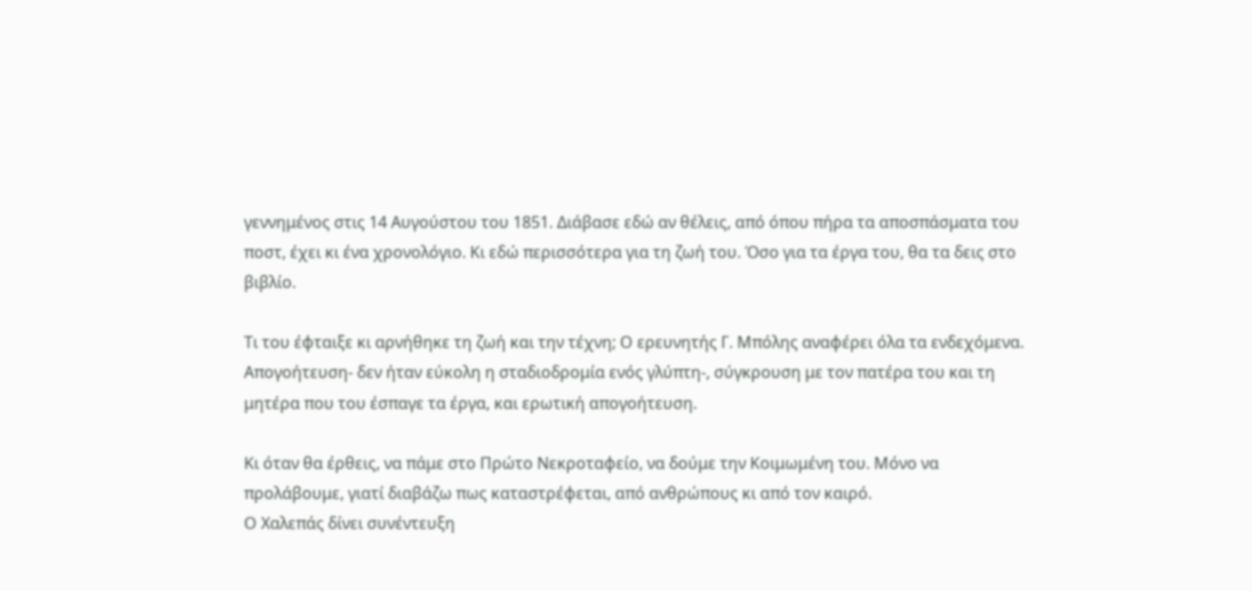γεννημένος στις 14 Αυγούστου του 1851. Διάβασε εδώ αν θέλεις, από όπου πήρα τα αποσπάσματα του ποστ, έχει κι ένα χρονολόγιο. Κι εδώ περισσότερα για τη ζωή του. Όσο για τα έργα του, θα τα δεις στο βιβλίο.

Τι του έφταιξε κι αρνήθηκε τη ζωή και την τέχνη; Ο ερευνητής Γ. Μπόλης αναφέρει όλα τα ενδεχόμενα. Απογοήτευση- δεν ήταν εύκολη η σταδιοδρομία ενός γλύπτη-, σύγκρουση με τον πατέρα του και τη μητέρα που του έσπαγε τα έργα, και ερωτική απογοήτευση.

Κι όταν θα έρθεις, να πάμε στο Πρώτο Νεκροταφείο, να δούμε την Κοιμωμένη του. Μόνο να προλάβουμε, γιατί διαβάζω πως καταστρέφεται, από ανθρώπους κι από τον καιρό.
Ο Χαλεπάς δίνει συνέντευξη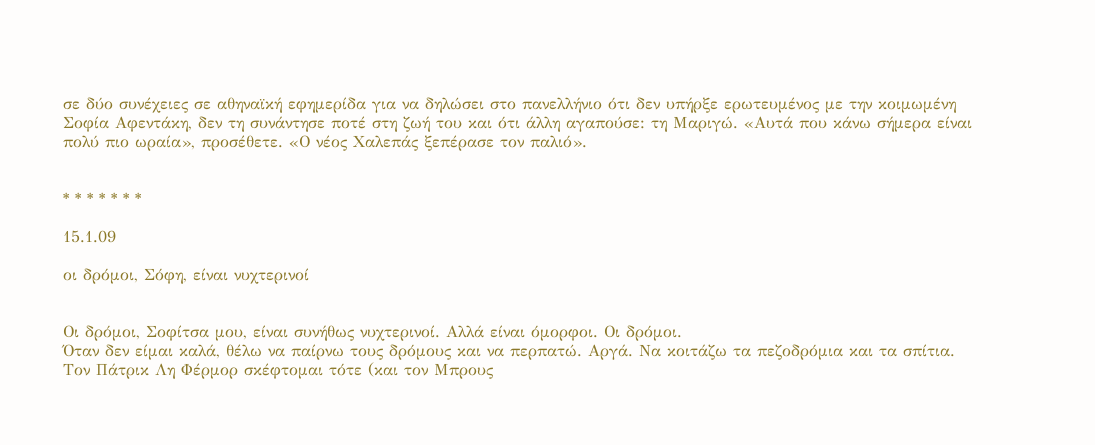σε δύο συνέχειες σε αθηναϊκή εφημερίδα για να δηλώσει στο πανελλήνιο ότι δεν υπήρξε ερωτευμένος με την κοιμωμένη Σοφία Αφεντάκη, δεν τη συνάντησε ποτέ στη ζωή του και ότι άλλη αγαπούσε: τη Μαριγώ. «Αυτά που κάνω σήμερα είναι πολύ πιο ωραία», προσέθετε. «Ο νέος Χαλεπάς ξεπέρασε τον παλιό».


* * * * * * *

15.1.09

οι δρόμοι, Σόφη, είναι νυχτερινοί


Οι δρόμοι, Σοφίτσα μου, είναι συνήθως νυχτερινοί. Αλλά είναι όμορφοι. Οι δρόμοι.
Όταν δεν είμαι καλά, θέλω να παίρνω τους δρόμους και να περπατώ. Αργά. Να κοιτάζω τα πεζοδρόμια και τα σπίτια. Τον Πάτρικ Λη Φέρμορ σκέφτομαι τότε (και τον Μπρους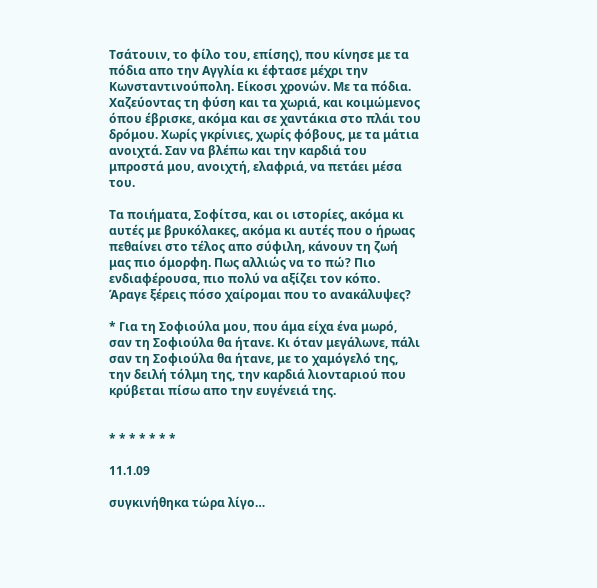Τσάτουιν, το φίλο του, επίσης), που κίνησε με τα πόδια απο την Αγγλία κι έφτασε μέχρι την Κωνσταντινούπολη. Είκοσι χρονών. Με τα πόδια. Χαζεύοντας τη φύση και τα χωριά, και κοιμώμενος όπου έβρισκε, ακόμα και σε χαντάκια στο πλάι του δρόμου. Χωρίς γκρίνιες, χωρίς φόβους, με τα μάτια ανοιχτά. Σαν να βλέπω και την καρδιά του μπροστά μου, ανοιχτή, ελαφριά, να πετάει μέσα του.

Τα ποιήματα, Σοφίτσα, και οι ιστορίες, ακόμα κι αυτές με βρυκόλακες, ακόμα κι αυτές που ο ήρωας πεθαίνει στο τέλος απο σύφιλη, κάνουν τη ζωή μας πιο όμορφη. Πως αλλιώς να το πώ? Πιο ενδιαφέρουσα, πιο πολύ να αξίζει τον κόπο.
Άραγε ξέρεις πόσο χαίρομαι που το ανακάλυψες?

* Για τη Σοφιούλα μου, που άμα είχα ένα μωρό, σαν τη Σοφιούλα θα ήτανε. Κι όταν μεγάλωνε, πάλι σαν τη Σοφιούλα θα ήτανε, με το χαμόγελό της, την δειλή τόλμη της, την καρδιά λιονταριού που κρύβεται πίσω απο την ευγένειά της.


* * * * * * *

11.1.09

συγκινήθηκα τώρα λίγο…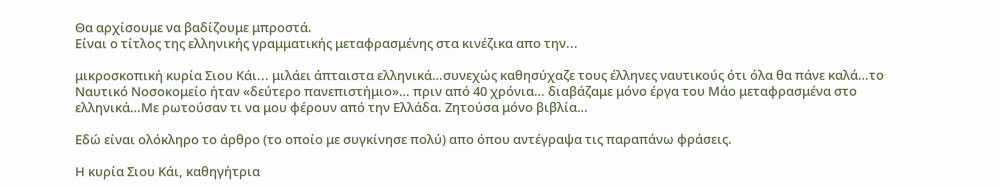Θα αρχίσουμε να βαδίζουμε μπροστά.
Είναι ο τίτλος της ελληνικής γραμματικής μεταφρασμένης στα κινέζικα απο την...

μικροσκοπική κυρία Σιου Κάι... μιλάει άπταιστα ελληνικά…συνεχώς καθησύχαζε τους έλληνες ναυτικούς ότι όλα θα πάνε καλά…το Ναυτικό Νοσοκομείο ήταν «δεύτερο πανεπιστήμιο»… πριν από 40 χρόνια… διαβάζαμε μόνο έργα του Μάο μεταφρασμένα στο ελληνικά…Με ρωτούσαν τι να μου φέρουν από την Ελλάδα. Ζητούσα μόνο βιβλία…

Εδώ είναι ολόκληρο το άρθρο (το οποίο με συγκίνησε πολύ) απο όπου αντέγραψα τις παραπάνω φράσεις.

Η κυρία Σιου Κάι, καθηγήτρια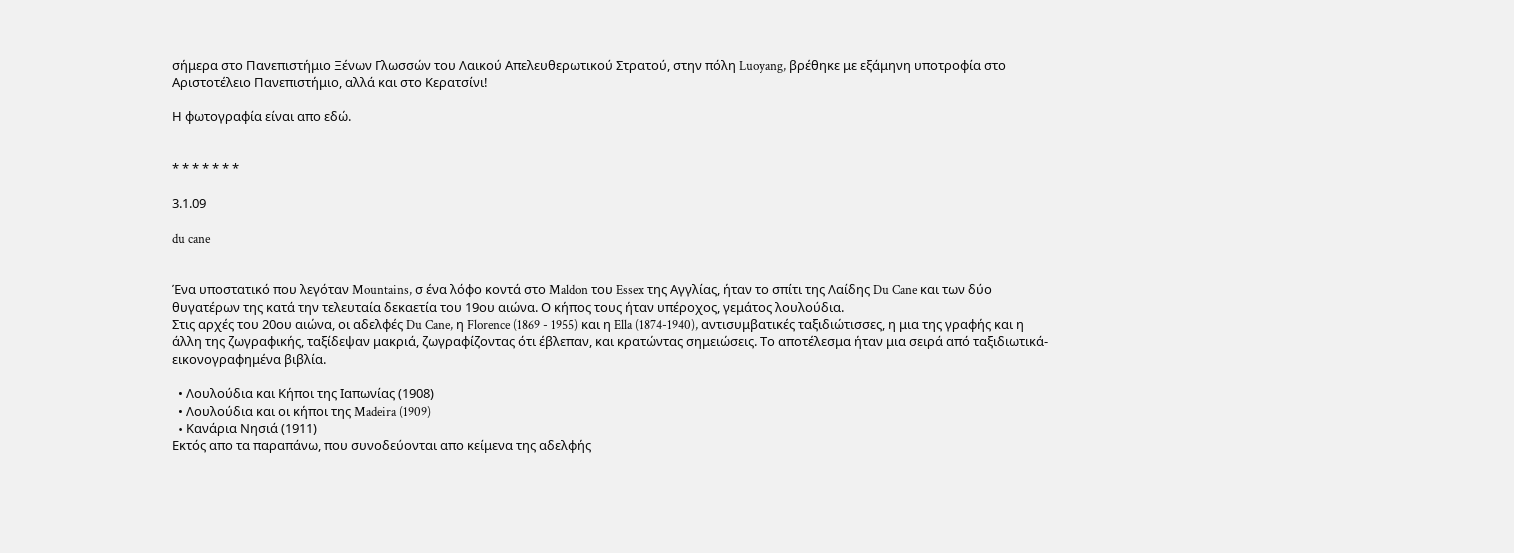σήμερα στο Πανεπιστήμιο Ξένων Γλωσσών του Λαικού Απελευθερωτικού Στρατού, στην πόλη Luoyang, βρέθηκε με εξάμηνη υποτροφία στο Αριστοτέλειο Πανεπιστήμιο, αλλά και στο Κερατσίνι!

Η φωτογραφία είναι απο εδώ.


* * * * * * *

3.1.09

du cane


Ένα υποστατικό που λεγόταν Mountains, σ ένα λόφο κοντά στο Maldon του Essex της Αγγλίας, ήταν το σπίτι της Λαίδης Du Cane και των δύο θυγατέρων της κατά την τελευταία δεκαετία του 19ου αιώνα. Ο κήπος τους ήταν υπέροχος, γεμάτος λουλούδια.
Στις αρχές του 20ου αιώνα, οι αδελφές Du Cane, η Florence (1869 - 1955) και η Ella (1874-1940), αντισυμβατικές ταξιδιώτισσες, η μια της γραφής και η άλλη της ζωγραφικής, ταξίδεψαν μακριά, ζωγραφίζοντας ότι έβλεπαν, και κρατώντας σημειώσεις. Το αποτέλεσμα ήταν μια σειρά από ταξιδιωτικά-εικονογραφημένα βιβλία.

  • Λουλούδια και Κήποι της Ιαπωνίας (1908)
  • Λουλούδια και οι κήποι της Madeira (1909)
  • Kανάρια Νησιά (1911)
Εκτός απο τα παραπάνω, που συνοδεύονται απο κείμενα της αδελφής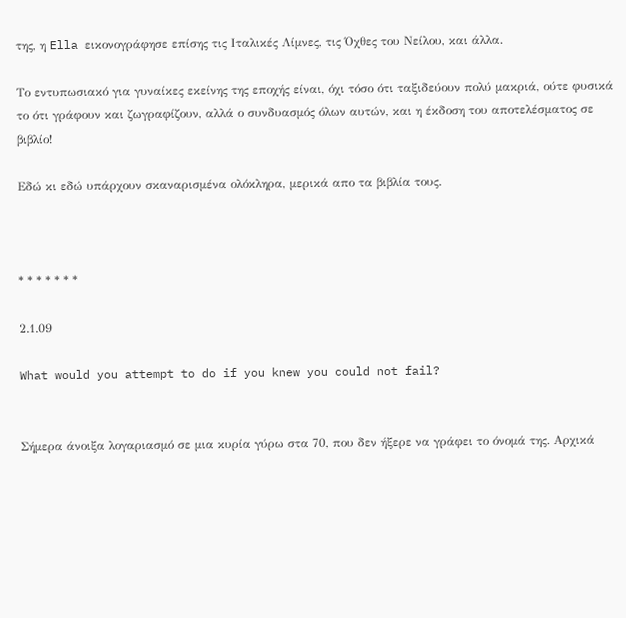της, η Ella εικονογράφησε επίσης τις Ιταλικές Λίμνες, τις Όχθες του Νείλου, και άλλα.

Το εντυπωσιακό για γυναίκες εκείνης της εποχής είναι, όχι τόσο ότι ταξιδεύουν πολύ μακριά, ούτε φυσικά το ότι γράφουν και ζωγραφίζουν, αλλά ο συνδυασμός όλων αυτών, και η έκδοση του αποτελέσματος σε βιβλίο!

Εδώ κι εδώ υπάρχουν σκαναρισμένα ολόκληρα, μερικά απο τα βιβλία τους.



* * * * * * *

2.1.09

What would you attempt to do if you knew you could not fail?


Σήμερα άνοιξα λογαριασμό σε μια κυρία γύρω στα 70, που δεν ήξερε να γράφει το όνομά της. Αρχικά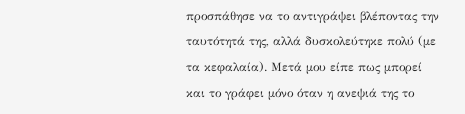προσπάθησε να το αντιγράψει βλέποντας την ταυτότητά της, αλλά δυσκολεύτηκε πολύ (με τα κεφαλαία). Μετά μου είπε πως μπορεί και το γράφει μόνο όταν η ανεψιά της το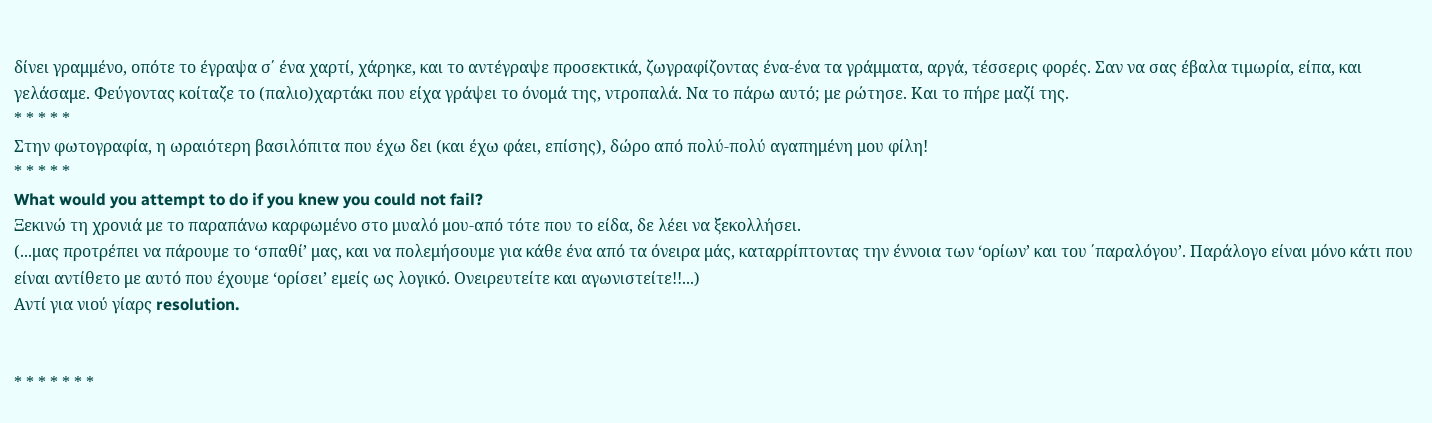δίνει γραμμένο, οπότε το έγραψα σ΄ ένα χαρτί, χάρηκε, και το αντέγραψε προσεκτικά, ζωγραφίζοντας ένα-ένα τα γράμματα, αργά, τέσσερις φορές. Σαν να σας έβαλα τιμωρία, είπα, και γελάσαμε. Φεύγοντας κοίταζε το (παλιο)χαρτάκι που είχα γράψει το όνομά της, ντροπαλά. Να το πάρω αυτό; με ρώτησε. Και το πήρε μαζί της.
* * * * *
Στην φωτογραφία, η ωραιότερη βασιλόπιτα που έχω δει (και έχω φάει, επίσης), δώρο από πολύ-πολύ αγαπημένη μου φίλη!
* * * * *
What would you attempt to do if you knew you could not fail?
Ξεκινώ τη χρονιά με το παραπάνω καρφωμένο στο μυαλό μου-από τότε που το είδα, δε λέει να ξεκολλήσει.
(...μας προτρέπει να πάρουμε το ‘σπαθί’ μας, και να πολεμήσουμε για κάθε ένα από τα όνειρα μάς, καταρρίπτοντας την έννοια των ‘ορίων’ και του ΄παραλόγου’. Παράλογο είναι μόνο κάτι που είναι αντίθετο με αυτό που έχουμε ‘ορίσει’ εμείς ως λογικό. Ονειρευτείτε και αγωνιστείτε!!...)
Αντί για νιού γίαρς resolution.


* * * * * * *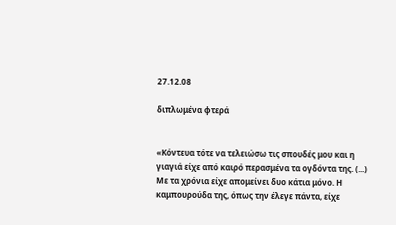27.12.08

διπλωμένα φτερά


«Κόντευα τότε να τελειώσω τις σπουδές μου και η γιαγιά είχε από καιρό περασμένα τα ογδόντα της. (...) Με τα χρόνια είχε απομείνει δυο κάτια μόνο. Η καμπουρούδα της, όπως την έλεγε πάντα, είχε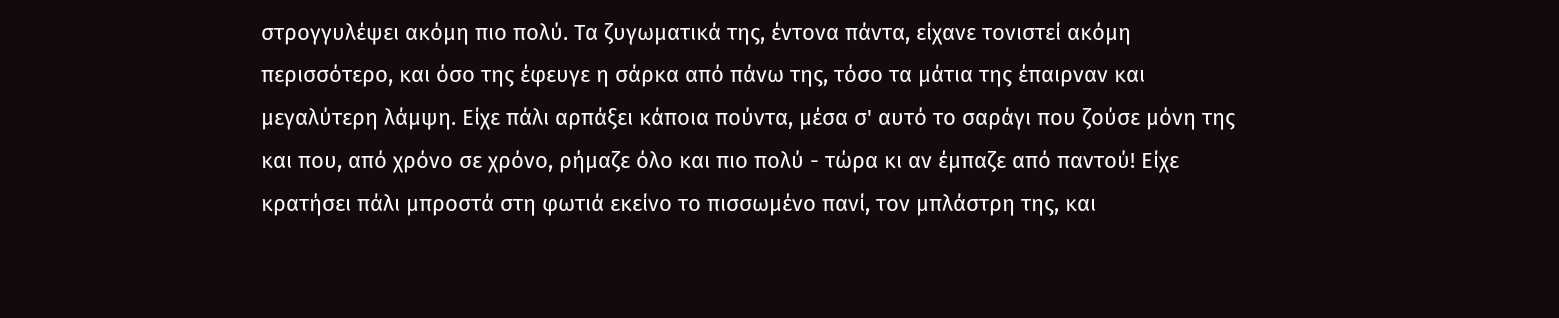στρογγυλέψει ακόμη πιο πολύ. Τα ζυγωματικά της, έντονα πάντα, είχανε τονιστεί ακόμη περισσότερο, και όσο της έφευγε η σάρκα από πάνω της, τόσο τα μάτια της έπαιρναν και μεγαλύτερη λάμψη. Είχε πάλι αρπάξει κάποια πούντα, μέσα σ' αυτό το σαράγι που ζούσε μόνη της και που, από χρόνο σε χρόνο, ρήμαζε όλο και πιο πολύ - τώρα κι αν έμπαζε από παντού! Είχε κρατήσει πάλι μπροστά στη φωτιά εκείνο το πισσωμένο πανί, τον μπλάστρη της, και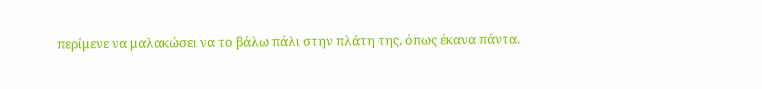περίμενε να μαλακώσει να το βάλω πάλι στην πλάτη της, όπως έκανα πάντα.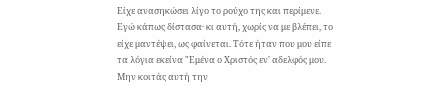Είχε ανασηκώσει λίγο το ρούχο της και περίμενε. Εγώ κάπως δίστασα· κι αυτή, χωρίς να με βλέπει, το είχε μαντέψει, ως φαίνεται. Τότε ήταν που μου είπε τα λόγια εκείνα "Εμένα ο Χριστός εν' αδελφός μου. Μην κοιτάς αυτή την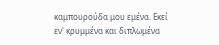καμπουρούδα μου εμένα. Εκεί εν' κρυμμένα και διπλωμένα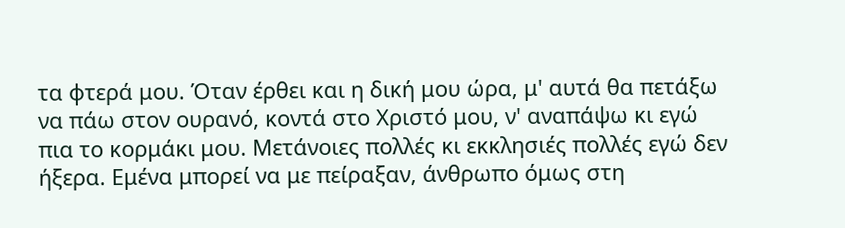τα φτερά μου. Όταν έρθει και η δική μου ώρα, μ' αυτά θα πετάξω να πάω στον ουρανό, κοντά στο Χριστό μου, ν' αναπάψω κι εγώ πια το κορμάκι μου. Μετάνοιες πολλές κι εκκλησιές πολλές εγώ δεν ήξερα. Εμένα μπορεί να με πείραξαν, άνθρωπο όμως στη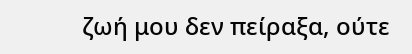ζωή μου δεν πείραξα, ούτε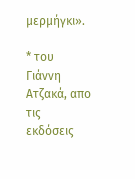μερμήγκι».

* του Γιάννη Ατζακά, απο τις εκδόσεις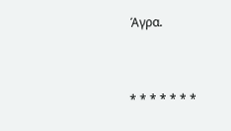Άγρα.


* * * * * * *